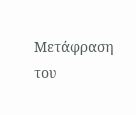Μετάφραση του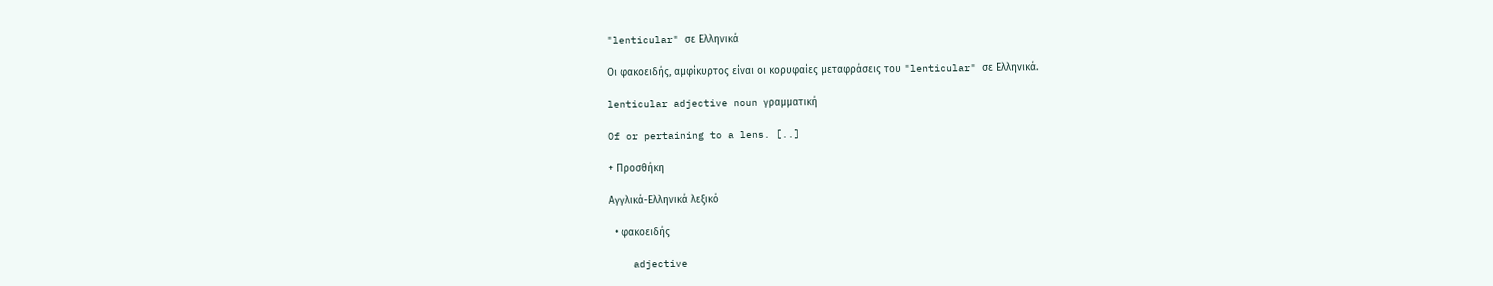"lenticular" σε Ελληνικά

Οι φακοειδής, αμφίκυρτος είναι οι κορυφαίες μεταφράσεις του "lenticular" σε Ελληνικά.

lenticular adjective noun γραμματική

Of or pertaining to a lens. [..]

+ Προσθήκη

Αγγλικά-Ελληνικά λεξικό

  • φακοειδής

    adjective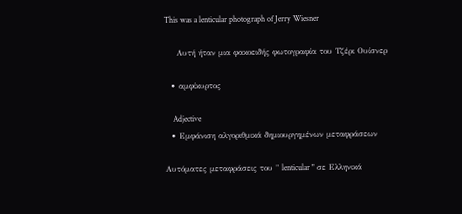This was a lenticular photograph of Jerry Wiesner

    Αυτή ήταν μια φακοειδής φωτογραφία του Τζέρι Ουίσνερ

  • αμφίκυρτος

    Adjective
  • Εμφάνιση αλγοριθμικά δημιουργημένων μεταφράσεων

Αυτόματες μεταφράσεις του " lenticular " σε Ελληνικά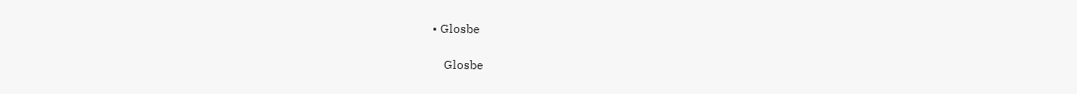• Glosbe

    Glosbe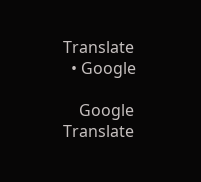Translate
  • Google

    Google Translate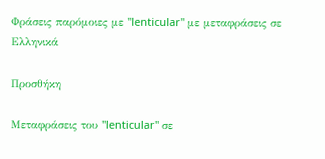Φράσεις παρόμοιες με "lenticular" με μεταφράσεις σε Ελληνικά

Προσθήκη

Μεταφράσεις του "lenticular" σε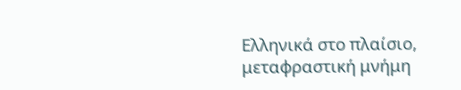Ελληνικά στο πλαίσιο, μεταφραστική μνήμη